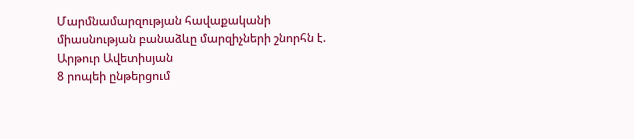Մարմնամարզության հավաքականի միասնության բանաձևը մարզիչների շնորհն է. Արթուր Ավետիսյան
8 րոպեի ընթերցում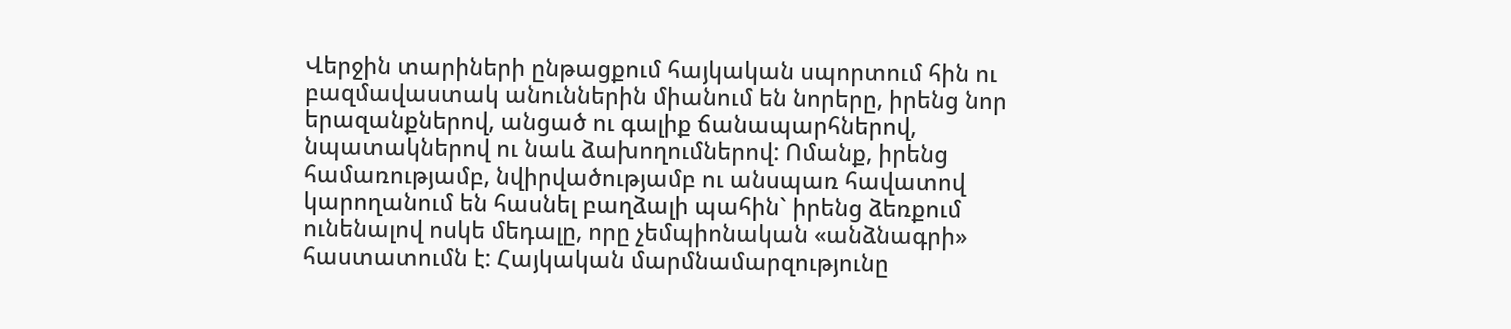Վերջին տարիների ընթացքում հայկական սպորտում հին ու բազմավաստակ անուններին միանում են նորերը, իրենց նոր երազանքներով, անցած ու գալիք ճանապարհներով, նպատակներով ու նաև ձախողումներով: Ոմանք, իրենց համառությամբ, նվիրվածությամբ ու անսպառ հավատով կարողանում են հասնել բաղձալի պահին` իրենց ձեռքում ունենալով ոսկե մեդալը, որը չեմպիոնական «անձնագրի» հաստատումն է: Հայկական մարմնամարզությունը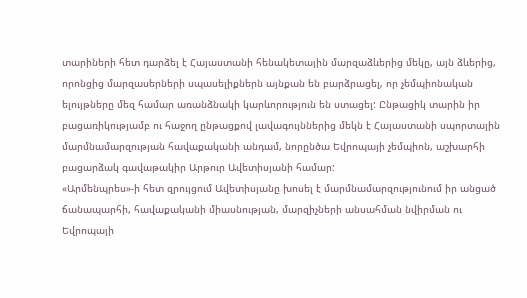տարիների հետ դարձել է Հայաստանի հենակետային մարզաձևերից մեկը, այն ձևերից, որոնցից մարզասերների սպասելիքներն այնքան են բարձրացել, որ չեմպիոնական ելույթները մեզ համար առանձնակի կարևորություն են ստացել: Ընթացիկ տարին իր բացառիկությամբ ու հաջող ընթացքով լավագույններից մեկն է Հայաստանի սպորտային մարմնամարզության հավաքականի անդամ, նորընծա Եվրոպայի չեմպիոն, աշխարհի բացարձակ գավաթակիր Արթուր Ավետիսյանի համար:
«Արմենպրես»-ի հետ զրույցում Ավետիսյանը խոսել է մարմնամարզությունում իր անցած ճանապարհի, հավաքականի միասնության, մարզիչների անսահման նվիրման ու Եվրոպայի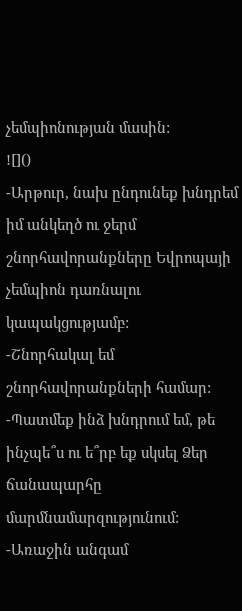չեմպիոնության մասին:
![]()
-Արթուր, նախ ընդունեք խնդրեմ իմ անկեղծ ու ջերմ շնորհավորանքները Եվրոպայի չեմպիոն դառնալու կապակցությամբ:
-Շնորհակալ եմ շնորհավորանքների համար:
-Պատմեք ինձ խնդրում եմ, թե ինչպե՞ս ու ե՞րբ եք սկսել Ձեր ճանապարհը մարմնամարզությունում:
-Առաջին անգամ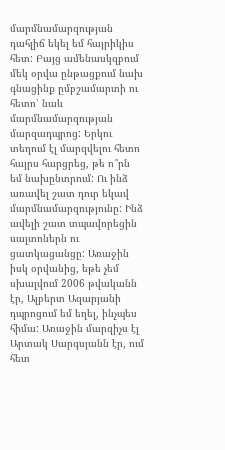մարմնամարզության դահլիճ եկել եմ հայրիկիս հետ: Բայց ամենասկզբում մեկ օրվա ընթացքում նախ գնացինք ըմբշամարտի ու հետո՝ նաև մարմնամարզության մարզադպրոց: Երկու տեղում էլ մարզվելու հետո հայրս հարցրեց, թե ո՞րն եմ նախընտրում: Ու ինձ առավել շատ դուր եկավ մարմնամարզությունը: Ինձ ավելի շատ տպավորեցին սալտոներն ու ցատկացանցը: Առաջին իսկ օրվանից, եթե չեմ սխալվում 2006 թվականն էր, Ալբերտ Ազարյանի դպրոցում եմ եղել, ինչպես հիմա: Առաջին մարզիչս էլ Արտակ Սարգսյանն էր, ում հետ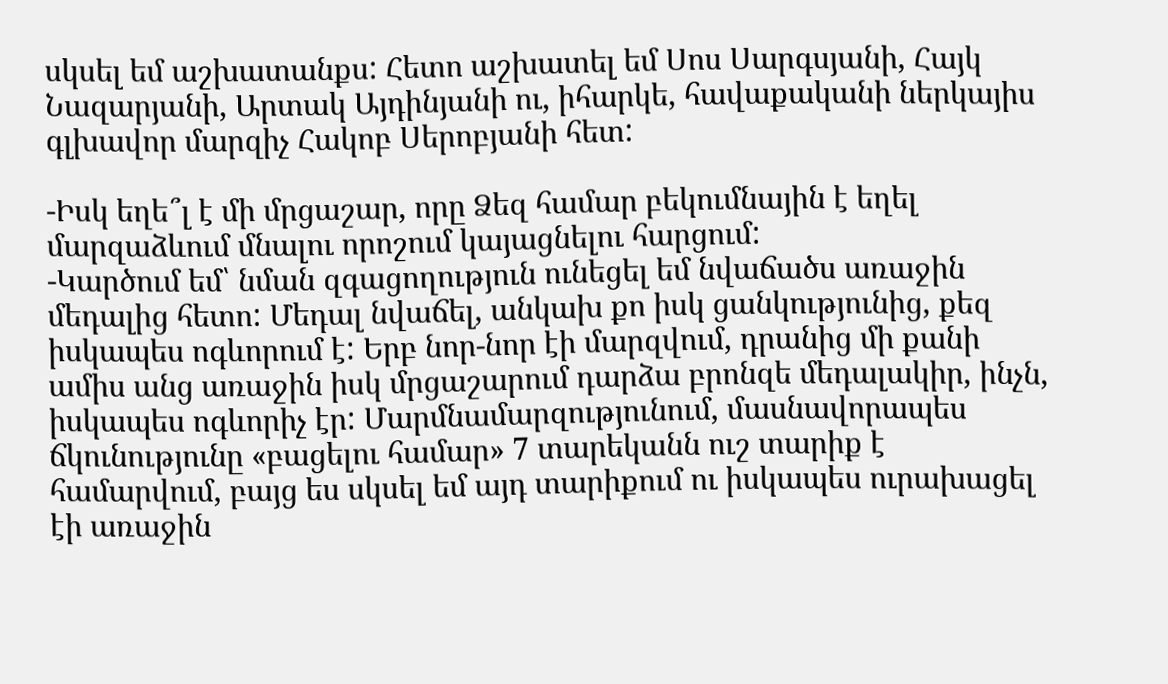սկսել եմ աշխատանքս: Հետո աշխատել եմ Սոս Սարգսյանի, Հայկ Նազարյանի, Արտակ Այդինյանի ու, իհարկե, հավաքականի ներկայիս գլխավոր մարզիչ Հակոբ Սերոբյանի հետ:

-Իսկ եղե՞լ է մի մրցաշար, որը Ձեզ համար բեկումնային է եղել մարզաձևում մնալու որոշում կայացնելու հարցում:
-Կարծում եմ՝ նման զգացողություն ունեցել եմ նվաճածս առաջին մեդալից հետո: Մեդալ նվաճել, անկախ քո իսկ ցանկությունից, քեզ իսկապես ոգևորում է: Երբ նոր-նոր էի մարզվում, դրանից մի քանի ամիս անց առաջին իսկ մրցաշարում դարձա բրոնզե մեդալակիր, ինչն, իսկապես ոգևորիչ էր: Մարմնամարզությունում, մասնավորապես ճկունությունը «բացելու համար» 7 տարեկանն ուշ տարիք է համարվում, բայց ես սկսել եմ այդ տարիքում ու իսկապես ուրախացել էի առաջին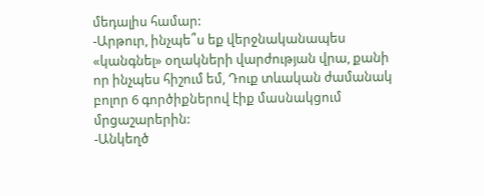մեդալիս համար:
-Արթուր, ինչպե՞ս եք վերջնականապես «կանգնել» օղակների վարժության վրա, քանի որ ինչպես հիշում եմ, Դուք տևական ժամանակ բոլոր 6 գործիքներով էիք մասնակցում մրցաշարերին:
-Անկեղծ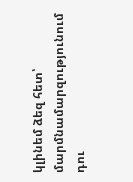կլինեմ ձեզ հետ՝ մարմնամարզությունում դու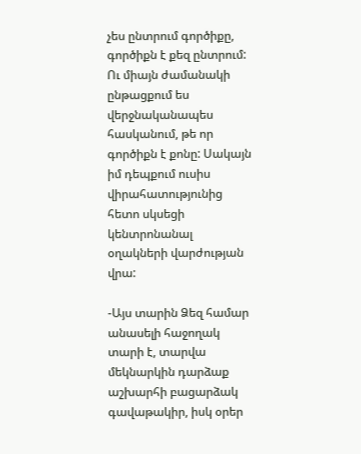չես ընտրում գործիքը, գործիքն է քեզ ընտրում: Ու միայն ժամանակի ընթացքում ես վերջնականապես հասկանում, թե որ գործիքն է քոնը: Սակայն իմ դեպքում ուսիս վիրահատությունից հետո սկսեցի կենտրոնանալ օղակների վարժության վրա:

-Այս տարին Ձեզ համար անասելի հաջողակ տարի է, տարվա մեկնարկին դարձաք աշխարհի բացարձակ գավաթակիր, իսկ օրեր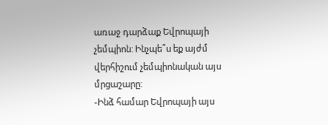առաջ դարձաք Եվրոպայի չեմպիոն: Ինչպե՞ս եք այժմ վերհիշում չեմպիոնական այս մրցաշարը:
-Ինձ համար Եվրոպայի այս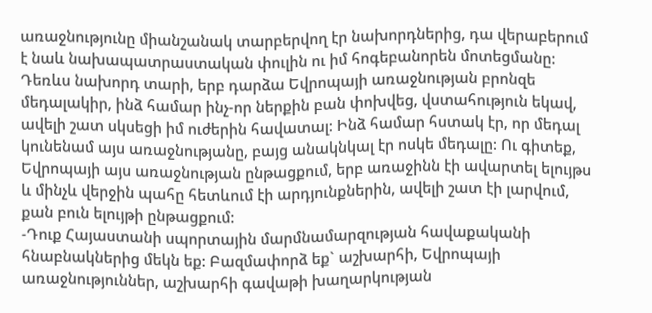առաջնությունը միանշանակ տարբերվող էր նախորդներից, դա վերաբերում է նաև նախապատրաստական փուլին ու իմ հոգեբանորեն մոտեցմանը: Դեռևս նախորդ տարի, երբ դարձա Եվրոպայի առաջնության բրոնզե մեդալակիր, ինձ համար ինչ-որ ներքին բան փոխվեց, վստահություն եկավ, ավելի շատ սկսեցի իմ ուժերին հավատալ: Ինձ համար հստակ էր, որ մեդալ կունենամ այս առաջնությանը, բայց անակնկալ էր ոսկե մեդալը: Ու գիտեք, Եվրոպայի այս առաջնության ընթացքում, երբ առաջինն էի ավարտել ելույթս և մինչև վերջին պահը հետևում էի արդյունքներին, ավելի շատ էի լարվում, քան բուն ելույթի ընթացքում:
-Դուք Հայաստանի սպորտային մարմնամարզության հավաքականի հնաբնակներից մեկն եք: Բազմափորձ եք` աշխարհի, Եվրոպայի առաջնություններ, աշխարհի գավաթի խաղարկության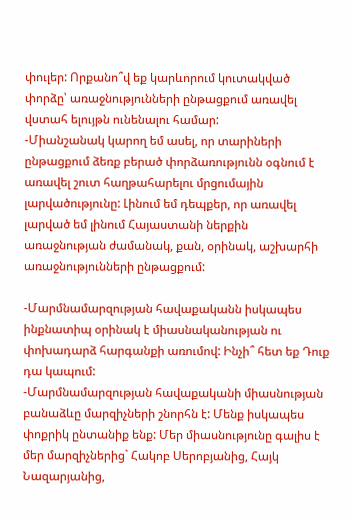փուլեր: Որքանո՞վ եք կարևորում կուտակված փորձը՝ առաջնությունների ընթացքում առավել վստահ ելույթն ունենալու համար:
-Միանշանակ կարող եմ ասել, որ տարիների ընթացքում ձեռք բերած փորձառությունն օգնում է առավել շուտ հաղթահարելու մրցումային լարվածությունը: Լինում եմ դեպքեր, որ առավել լարված եմ լինում Հայաստանի ներքին առաջնության ժամանակ, քան, օրինակ, աշխարհի առաջնությունների ընթացքում:

-Մարմնամարզության հավաքականն իսկապես ինքնատիպ օրինակ է միասնականության ու փոխադարձ հարգանքի առումով: Ինչի՞ հետ եք Դուք դա կապում:
-Մարմնամարզության հավաքականի միասնության բանաձևը մարզիչների շնորհն է: Մենք իսկապես փոքրիկ ընտանիք ենք: Մեր միասնությունը գալիս է մեր մարզիչներից` Հակոբ Սերոբյանից, Հայկ Նազարյանից,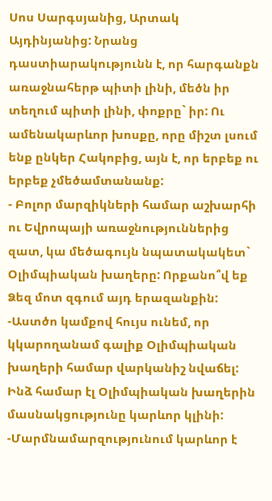Սոս Սարգսյանից, Արտակ Այդինյանից: Նրանց դաստիարակությունն է, որ հարգանքն առաջնահերթ պիտի լինի, մեծն իր տեղում պիտի լինի, փոքրը` իր: Ու ամենակարևոր խոսքը, որը միշտ լսում ենք ընկեր Հակոբից, այն է, որ երբեք ու երբեք չմեծամտանանք:
- Բոլոր մարզիկների համար աշխարհի ու Եվրոպայի առաջնություններից զատ, կա մեծագույն նպատակակետ` Օլիմպիական խաղերը: Որքանո՞վ եք Ձեզ մոտ զգում այդ երազանքին:
-Աստծո կամքով հույս ունեմ, որ կկարողանամ գալիք Օլիմպիական խաղերի համար վարկանիշ նվաճել: Ինձ համար էլ Օլիմպիական խաղերին մասնակցությունը կարևոր կլինի:
-Մարմնամարզությունում կարևոր է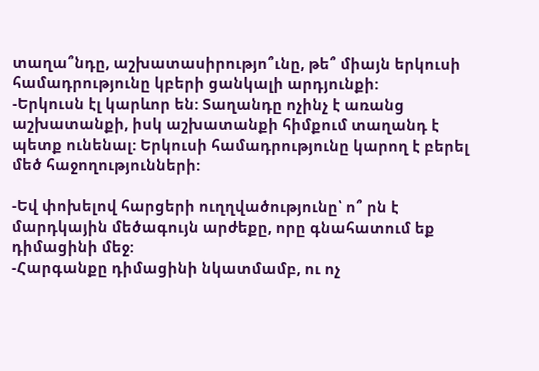տաղա՞նդը, աշխատասիրությո՞ւնը, թե՞ միայն երկուսի համադրությունը կբերի ցանկալի արդյունքի:
-Երկուսն էլ կարևոր են: Տաղանդը ոչինչ է առանց աշխատանքի, իսկ աշխատանքի հիմքում տաղանդ է պետք ունենալ: Երկուսի համադրությունը կարող է բերել մեծ հաջողությունների:

-Եվ փոխելով հարցերի ուղղվածությունը՝ ո՞ րն է մարդկային մեծագույն արժեքը, որը գնահատում եք դիմացինի մեջ:
-Հարգանքը դիմացինի նկատմամբ, ու ոչ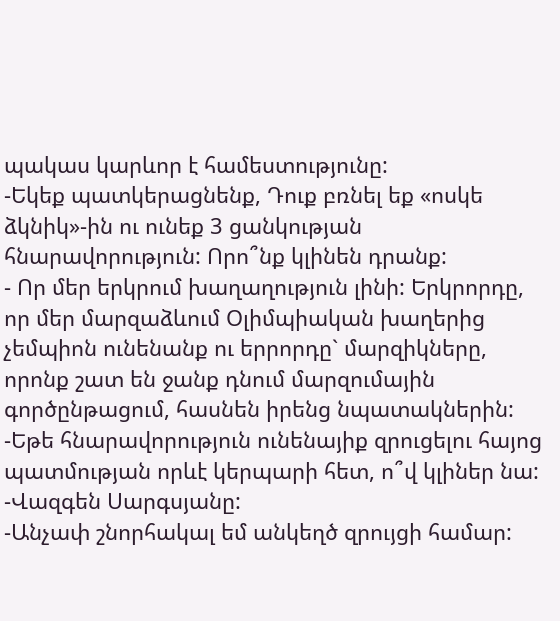պակաս կարևոր է համեստությունը:
-Եկեք պատկերացնենք, Դուք բռնել եք «ոսկե ձկնիկ»-ին ու ունեք 3 ցանկության հնարավորություն: Որո՞նք կլինեն դրանք:
- Որ մեր երկրում խաղաղություն լինի: Երկրորդը, որ մեր մարզաձևում Օլիմպիական խաղերից չեմպիոն ունենանք ու երրորդը` մարզիկները, որոնք շատ են ջանք դնում մարզումային գործընթացում, հասնեն իրենց նպատակներին:
-Եթե հնարավորություն ունենայիք զրուցելու հայոց պատմության որևէ կերպարի հետ, ո՞վ կլիներ նա:
-Վազգեն Սարգսյանը:
-Անչափ շնորհակալ եմ անկեղծ զրույցի համար: